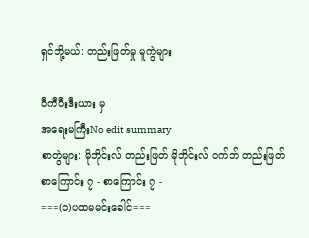ရှင်ဘို့မယ်: တည်းဖြတ်မှု မူကွဲများ

ဝီကီပီးဒီးယား မှ
အရေးမကြီးNo edit summary
စာတွဲများ: မိုဘိုင်းလ် တည်းဖြတ် မိုဘိုင်းလ် ဝက်ဘ် တည်းဖြတ်
စာကြောင်း ၇ - စာကြောင်း ၇ -
===(၁)ပထမမင်းခေါင်===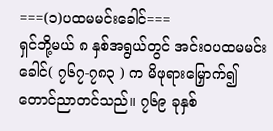===(၁)ပထမမင်းခေါင်===
ရှင်ဘို့မယ် ၈ နှစ်အရွယ်တွင် အင်းဝပထမမင်းခေါင်( ၇၆၇-၇၈၃ ) က မိဖုရားမြှောက်၍ တောင်ညာတင်သည်။ ၇၆၉ ခုနှစ်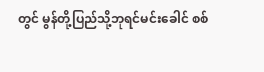တွင် မွန်တို့ပြည်သို့ဘုရင်မင်းခေါင် စစ်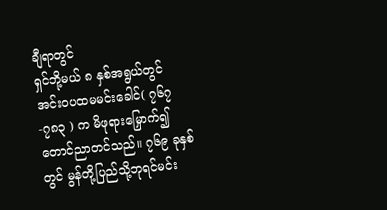ချီရာတွင်
ရှင်ဘို့မယ် ၈ နှစ်အရွယ်တွင် အင်းဝပထမမင်းခေါင်( ၇၆၇-၇၈၃ ) က မိဖုရားမြှောက်၍ တောင်ညာတင်သည်။ ၇၆၉ ခုနှစ်တွင် မွန်တို့ပြည်သို့ဘုရင်မင်း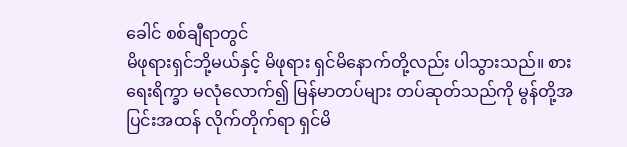ခေါင် စစ်ချီရာတွင်
မိဖုရားရှင်ဘို့မယ်နှင့် မိဖုရား ရှင်မိနောက်တို့လည်း ပါသွားသည်။ စားရေးရိက္ခာ မလုံလောက်၍ မြန်မာတပ်များ တပ်ဆုတ်သည်ကို မွန်တို့အပြင်းအထန် လိုက်တိုက်ရာ ရှင်မိ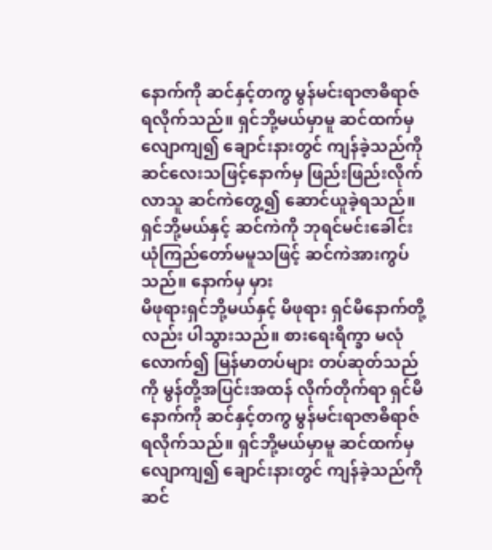နောက်ကို ဆင်နှင့်တကွ မွန်မင်းရာဇာဓိရာဇ် ရလိုက်သည်။ ရှင်ဘို့မယ်မှာမူ ဆင်ထက်မှ လျောကျ၍ ချောင်းနားတွင် ကျန်ခဲ့သည်ကို ဆင်လေးသဖြင့်နောက်မှ ဖြည်းဖြည်းလိုက်လာသူ ဆင်ကဲတွေ့၍ ဆောင်ယူခဲ့ရသည်။ ရှင်ဘို့မယ်နှင့် ဆင်ကဲကို ဘုရင်မင်းခေါင်း ယုံကြည်တော်မမူသဖြင့် ဆင်ကဲအားကွပ်သည်။ နောက်မှ မှား
မိဖုရားရှင်ဘို့မယ်နှင့် မိဖုရား ရှင်မိနောက်တို့လည်း ပါသွားသည်။ စားရေးရိက္ခာ မလုံလောက်၍ မြန်မာတပ်များ တပ်ဆုတ်သည်ကို မွန်တို့အပြင်းအထန် လိုက်တိုက်ရာ ရှင်မိနောက်ကို ဆင်နှင့်တကွ မွန်မင်းရာဇာဓိရာဇ် ရလိုက်သည်။ ရှင်ဘို့မယ်မှာမူ ဆင်ထက်မှ လျောကျ၍ ချောင်းနားတွင် ကျန်ခဲ့သည်ကို ဆင်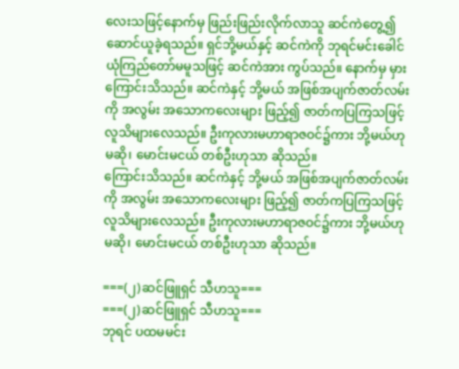လေးသဖြင့်နောက်မှ ဖြည်းဖြည်းလိုက်လာသူ ဆင်ကဲတွေ့၍ ဆောင်ယူခဲ့ရသည်။ ရှင်ဘို့မယ်နှင့် ဆင်ကဲကို ဘုရင်မင်းခေါင် ယုံကြည်တော်မမူသဖြင့် ဆင်ကဲအား ကွပ်သည်။ နောက်မှ မှား
ကြောင်းသိသည်။ ဆင်ကဲနှင့် ဘို့မယ် အဖြစ်အပျက်ဇာတ်လမ်းကို အလွမ်း အသောကလေးများ ဖြည့်၍ ဇာတ်ကပြကြသဖြင့် လူသိများလေသည်။ ဦးကုလားမဟာရာဇဝင်၌ကား ဘို့မယ်ဟု မဆို၊ မောင်းမငယ် တစ်ဦးဟုသာ ဆိုသည်။
ကြောင်းသိသည်။ ဆင်ကဲနှင့် ဘို့မယ် အဖြစ်အပျက်ဇာတ်လမ်းကို အလွမ်း အသောကလေးများ ဖြည့်၍ ဇာတ်ကပြကြသဖြင့် လူသိများလေသည်။ ဦးကုလားမဟာရာဇဝင်၌ကား ဘို့မယ်ဟု မဆို၊ မောင်းမငယ် တစ်ဦးဟုသာ ဆိုသည်။

===(၂)ဆင်ဖြူရှင် သီဟသူ===
===(၂)ဆင်ဖြူရှင် သီဟသူ===
ဘုရင် ပထမမင်း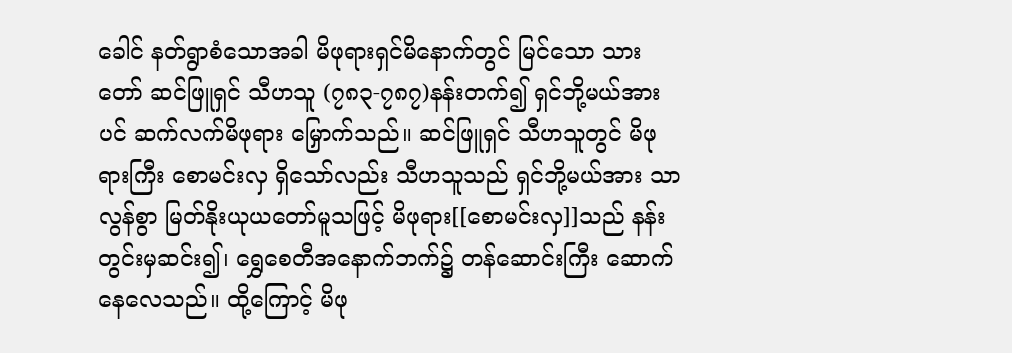ခေါင် နတ်ရွာစံသောအခါ မိဖုရားရှင်မိနောက်တွင် မြင်သော သားတော် ဆင်ဖြူရှင် သီဟသူ (၇၈၃-၇၈၇)နန်းတက်၍ ရှင်ဘို့မယ်အားပင် ဆက်လက်မိဖုရား မြှောက်သည်။ ဆင်ဖြူရှင် သီဟသူတွင် မိဖုရားကြီး စောမင်းလှ ရှိသော်လည်း သီဟသူသည် ရှင်ဘို့မယ်အား သာလွန်စွာ မြတ်နိုးယုယတော်မူသဖြင့် မိဖုရား[[စောမင်းလှ]]သည် နန်းတွင်းမှဆင်း၍၊ ရွှေစေတီအနောက်ဘက်၌ တန်ဆောင်းကြီး ဆောက်နေလေသည်။ ထို့ကြောင့် မိဖု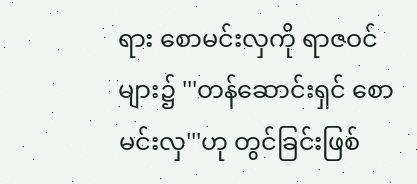ရား စောမင်းလှကို ရာဇဝင်များ၌ '''တန်ဆောင်းရှင် စောမင်းလှ'''ဟု တွင်ခြင်းဖြစ်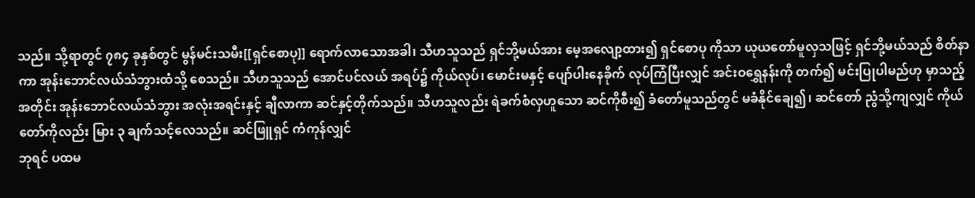သည်။ သို့ရာတွင် ၇၈၄ ခုနှစ်တွင် မွန်မင်းသမီး[[ရှင်စောပု]] ရောက်လာသောအခါ၊ သီဟသူသည် ရှင်ဘို့မယ်အား မေ့အလျော့ထား၍ ရှင်စောပု ကိုသာ ယုယတော်မူလှသဖြင့် ရှင်ဘို့မယ်သည် စိတ်နာကာ အုန်းဘောင်လယ်သံဘွားထံသို့ စေသည်။ သီဟသူသည် အောင်ပင်လယ် အရပ်၌ ကိုယ်လုပ်၊ မောင်းမနှင့် ပျော်ပါးနေခိုက် လုပ်ကြံပြီးလျှင် အင်းဝရွှေနန်းကို တက်၍ မင်းပြုပါမည်ဟု မှာသည့်အတိုင်း အုန်းဘောင်လယ်သံဘွား အလုံးအရင်းနှင့် ချီလာကာ ဆင်နှင့်တိုက်သည်။ သီဟသူလည်း ရဲခက်စံလှဟူသော ဆင်ကိုစီး၍ ခံတော်မူသည်တွင် မခံနိုင်ချေ၍၊ ဆင်တော် ညွံသို့ကျလျှင် ကိုယ်တော်ကိုလည်း မြား ၃ ချက်သင့်လေသည်။ ဆင်ဖြူရှင် ကံကုန်လျှင်
ဘုရင် ပထမ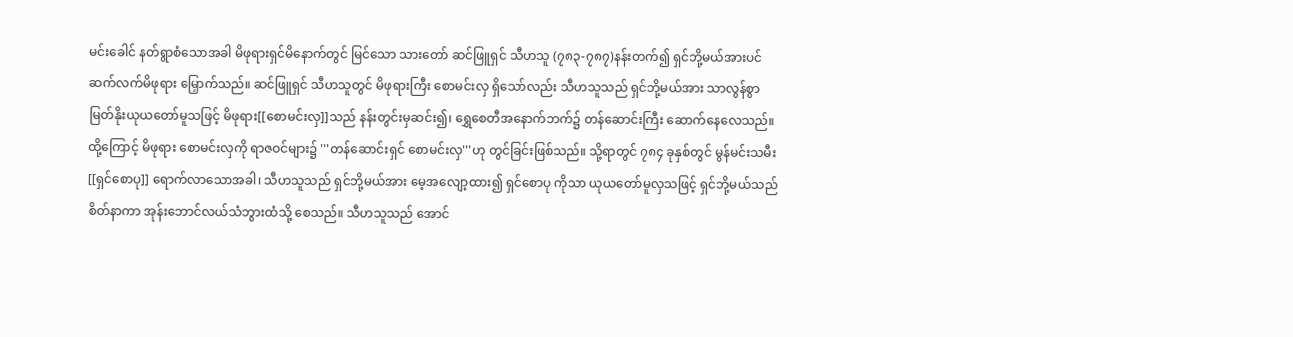မင်းခေါင် နတ်ရွာစံသောအခါ မိဖုရားရှင်မိနောက်တွင် မြင်သော သားတော် ဆင်ဖြူရှင် သီဟသူ (၇၈၃-၇၈၇)နန်းတက်၍ ရှင်ဘို့မယ်အားပင် ဆက်လက်မိဖုရား မြှောက်သည်။ ဆင်ဖြူရှင် သီဟသူတွင် မိဖုရားကြီး စောမင်းလှ ရှိသော်လည်း သီဟသူသည် ရှင်ဘို့မယ်အား သာလွန်စွာ မြတ်နိုးယုယတော်မူသဖြင့် မိဖုရား[[စောမင်းလှ]]သည် နန်းတွင်းမှဆင်း၍၊ ရွှေစေတီအနောက်ဘက်၌ တန်ဆောင်းကြီး ဆောက်နေလေသည်။ ထို့ကြောင့် မိဖုရား စောမင်းလှကို ရာဇဝင်များ၌ '''တန်ဆောင်းရှင် စောမင်းလှ'''ဟု တွင်ခြင်းဖြစ်သည်။ သို့ရာတွင် ၇၈၄ ခုနှစ်တွင် မွန်မင်းသမီး[[ရှင်စောပု]] ရောက်လာသောအခါ၊ သီဟသူသည် ရှင်ဘို့မယ်အား မေ့အလျော့ထား၍ ရှင်စောပု ကိုသာ ယုယတော်မူလှသဖြင့် ရှင်ဘို့မယ်သည် စိတ်နာကာ အုန်းဘောင်လယ်သံဘွားထံသို့ စေသည်။ သီဟသူသည် အောင်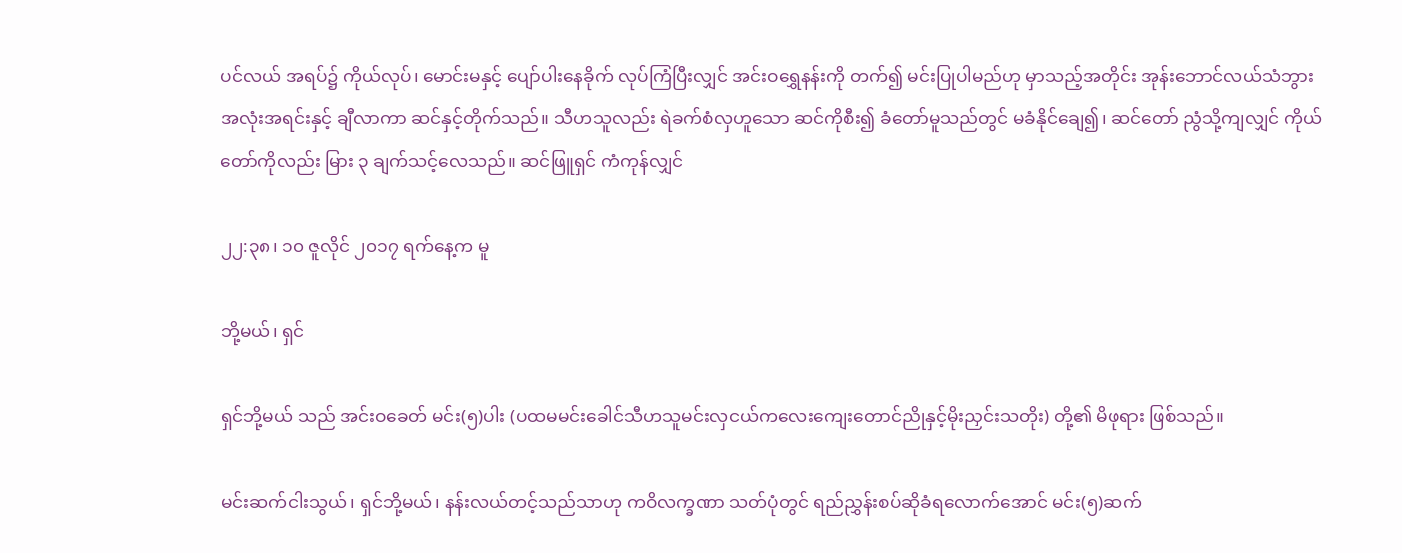ပင်လယ် အရပ်၌ ကိုယ်လုပ်၊ မောင်းမနှင့် ပျော်ပါးနေခိုက် လုပ်ကြံပြီးလျှင် အင်းဝရွှေနန်းကို တက်၍ မင်းပြုပါမည်ဟု မှာသည့်အတိုင်း အုန်းဘောင်လယ်သံဘွား အလုံးအရင်းနှင့် ချီလာကာ ဆင်နှင့်တိုက်သည်။ သီဟသူလည်း ရဲခက်စံလှဟူသော ဆင်ကိုစီး၍ ခံတော်မူသည်တွင် မခံနိုင်ချေ၍၊ ဆင်တော် ညွံသို့ကျလျှင် ကိုယ်တော်ကိုလည်း မြား ၃ ချက်သင့်လေသည်။ ဆင်ဖြူရှင် ကံကုန်လျှင်

၂၂:၃၈၊ ၁၀ ဇူလိုင် ၂၀၁၇ ရက်နေ့က မူ

ဘို့မယ်၊ ရှင်

ရှင်ဘို့မယ် သည် အင်းဝခေတ် မင်း(၅)ပါး (ပထမမင်းခေါင်သီဟသူမင်းလှငယ်ကလေးကျေးတောင်ညိုနှင့်မိုးညှင်းသတိုး) တို့၏ မိဖုရား ဖြစ်သည်။

မင်းဆက်ငါးသွယ်၊ ရှင်ဘို့မယ်၊ နန်းလယ်တင့်သည်သာဟု ကဝိလက္ခဏာ သတ်ပုံတွင် ရည်ညွှန်းစပ်ဆိုခံရလောက်အောင် မင်း(၅)ဆက်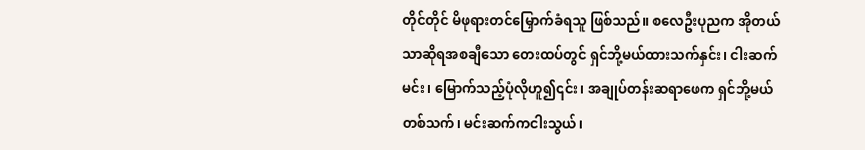တိုင်တိုင် မိဖုရားတင်မြှောက်ခံရသူ ဖြစ်သည်။ စလေဦးပုညက အိုတယ်သာဆိုရအစချီသော တေးထပ်တွင် ရှင်ဘို့မယ်ထားသက်နှင်း၊ ငါးဆက်မင်း၊ မြောက်သည့်ပုံလိုဟူ၍၎င်း၊ အချုပ်တန်းဆရာဖေက ရှင်ဘို့မယ် တစ်သက်၊ မင်းဆက်ကငါးသွယ်၊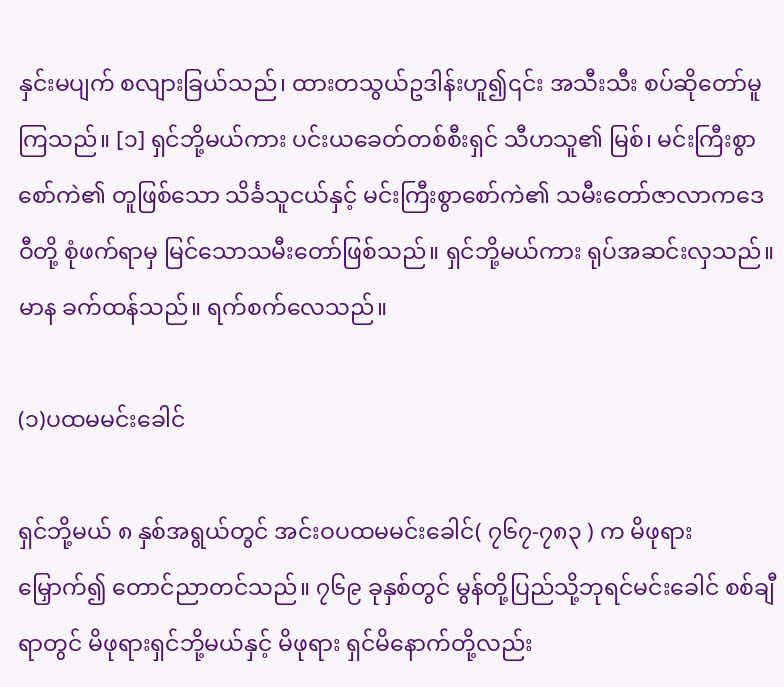နှင်းမပျက် စလျားခြယ်သည်၊ ထားတသွယ်ဥဒါန်းဟူ၍၎င်း အသီးသီး စပ်ဆိုတော်မူကြသည်။ [၁] ရှင်ဘို့မယ်ကား ပင်းယခေတ်တစ်စီးရှင် သီဟသူ၏ မြစ်၊ မင်းကြီးစွာစော်ကဲ၏ တူဖြစ်သော သိင်္ခသူငယ်နှင့် မင်းကြီးစွာစော်ကဲ၏ သမီးတော်ဇာလာကဒေဝီတို့ စုံဖက်ရာမှ မြင်သောသမီးတော်ဖြစ်သည်။ ရှင်ဘို့မယ်ကား ရုပ်အဆင်းလှသည်။ မာန ခက်ထန်သည်။ ရက်စက်လေသည်။

(၁)ပထမမင်းခေါင်

ရှင်ဘို့မယ် ၈ နှစ်အရွယ်တွင် အင်းဝပထမမင်းခေါင်( ၇၆၇-၇၈၃ ) က မိဖုရားမြှောက်၍ တောင်ညာတင်သည်။ ၇၆၉ ခုနှစ်တွင် မွန်တို့ပြည်သို့ဘုရင်မင်းခေါင် စစ်ချီရာတွင် မိဖုရားရှင်ဘို့မယ်နှင့် မိဖုရား ရှင်မိနောက်တို့လည်း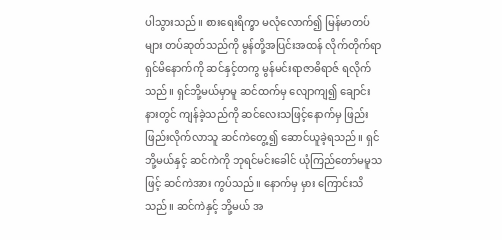ပါသွားသည်။ စားရေးရိက္ခာ မလုံလောက်၍ မြန်မာတပ်များ တပ်ဆုတ်သည်ကို မွန်တို့အပြင်းအထန် လိုက်တိုက်ရာ ရှင်မိနောက်ကို ဆင်နှင့်တကွ မွန်မင်းရာဇာဓိရာဇ် ရလိုက်သည်။ ရှင်ဘို့မယ်မှာမူ ဆင်ထက်မှ လျောကျ၍ ချောင်းနားတွင် ကျန်ခဲ့သည်ကို ဆင်လေးသဖြင့်နောက်မှ ဖြည်းဖြည်းလိုက်လာသူ ဆင်ကဲတွေ့၍ ဆောင်ယူခဲ့ရသည်။ ရှင်ဘို့မယ်နှင့် ဆင်ကဲကို ဘုရင်မင်းခေါင် ယုံကြည်တော်မမူသဖြင့် ဆင်ကဲအား ကွပ်သည်။ နောက်မှ မှား ကြောင်းသိသည်။ ဆင်ကဲနှင့် ဘို့မယ် အ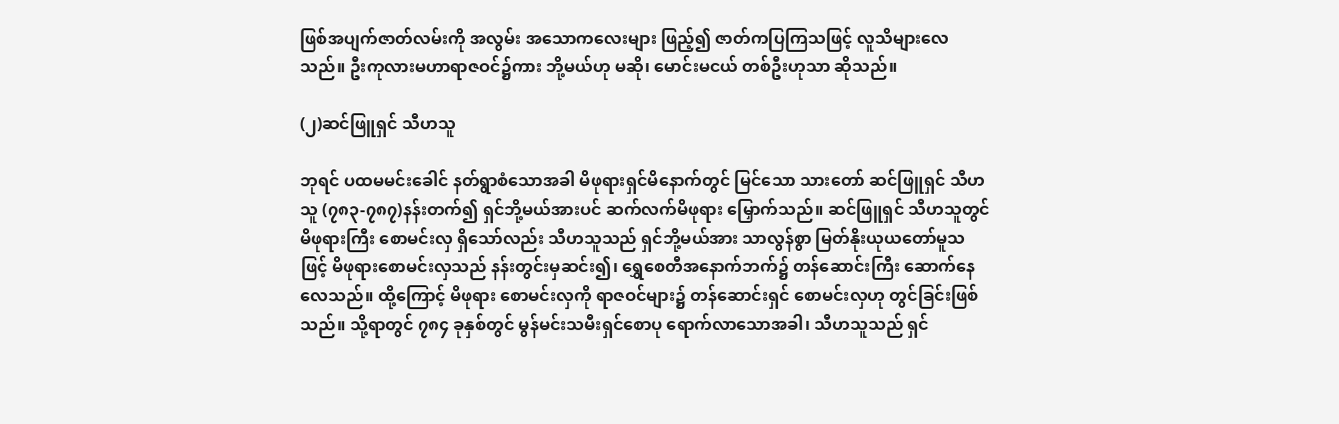ဖြစ်အပျက်ဇာတ်လမ်းကို အလွမ်း အသောကလေးများ ဖြည့်၍ ဇာတ်ကပြကြသဖြင့် လူသိများလေသည်။ ဦးကုလားမဟာရာဇဝင်၌ကား ဘို့မယ်ဟု မဆို၊ မောင်းမငယ် တစ်ဦးဟုသာ ဆိုသည်။

(၂)ဆင်ဖြူရှင် သီဟသူ

ဘုရင် ပထမမင်းခေါင် နတ်ရွာစံသောအခါ မိဖုရားရှင်မိနောက်တွင် မြင်သော သားတော် ဆင်ဖြူရှင် သီဟသူ (၇၈၃-၇၈၇)နန်းတက်၍ ရှင်ဘို့မယ်အားပင် ဆက်လက်မိဖုရား မြှောက်သည်။ ဆင်ဖြူရှင် သီဟသူတွင် မိဖုရားကြီး စောမင်းလှ ရှိသော်လည်း သီဟသူသည် ရှင်ဘို့မယ်အား သာလွန်စွာ မြတ်နိုးယုယတော်မူသဖြင့် မိဖုရားစောမင်းလှသည် နန်းတွင်းမှဆင်း၍၊ ရွှေစေတီအနောက်ဘက်၌ တန်ဆောင်းကြီး ဆောက်နေလေသည်။ ထို့ကြောင့် မိဖုရား စောမင်းလှကို ရာဇဝင်များ၌ တန်ဆောင်းရှင် စောမင်းလှဟု တွင်ခြင်းဖြစ်သည်။ သို့ရာတွင် ၇၈၄ ခုနှစ်တွင် မွန်မင်းသမီးရှင်စောပု ရောက်လာသောအခါ၊ သီဟသူသည် ရှင်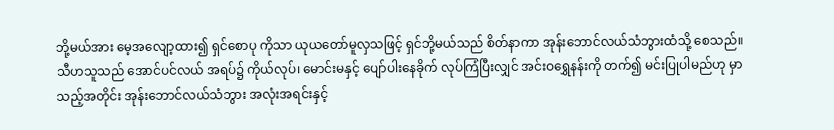ဘို့မယ်အား မေ့အလျော့ထား၍ ရှင်စောပု ကိုသာ ယုယတော်မူလှသဖြင့် ရှင်ဘို့မယ်သည် စိတ်နာကာ အုန်းဘောင်လယ်သံဘွားထံသို့ စေသည်။ သီဟသူသည် အောင်ပင်လယ် အရပ်၌ ကိုယ်လုပ်၊ မောင်းမနှင့် ပျော်ပါးနေခိုက် လုပ်ကြံပြီးလျှင် အင်းဝရွှေနန်းကို တက်၍ မင်းပြုပါမည်ဟု မှာသည့်အတိုင်း အုန်းဘောင်လယ်သံဘွား အလုံးအရင်းနှင့်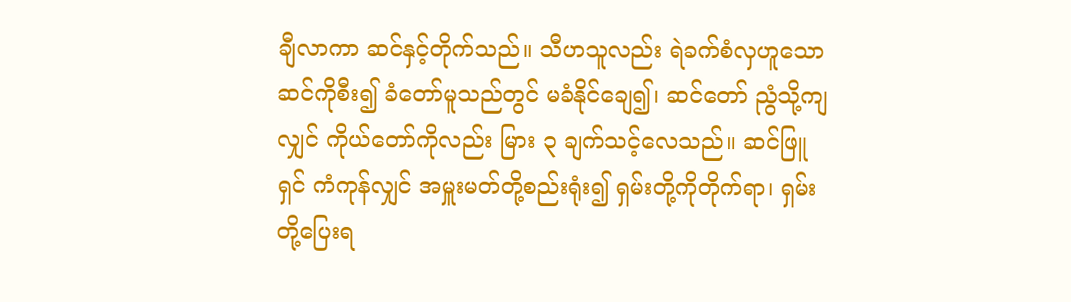ချီလာကာ ဆင်နှင့်တိုက်သည်။ သီဟသူလည်း ရဲခက်စံလှဟူသော ဆင်ကိုစီး၍ ခံတော်မူသည်တွင် မခံနိုင်ချေ၍၊ ဆင်တော် ညွံသို့ကျလျှင် ကိုယ်တော်ကိုလည်း မြား ၃ ချက်သင့်လေသည်။ ဆင်ဖြူရှင် ကံကုန်လျှင် အမှူးမတ်တို့စည်းရုံး၍ ရှမ်းတို့ကိုတိုက်ရာ၊ ရှမ်းတို့ပြေးရ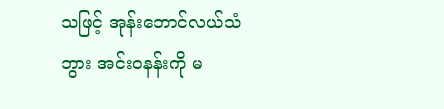သဖြင့် အုန်းဘောင်လယ်သံဘွား အင်းဝနန်းကို မ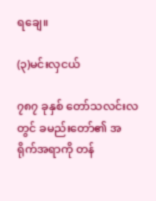ရချေ။

(၃)မင်းလှငယ်

၇၈၇ ခုနှစ် တော်သလင်းလတွင် ခမည်းတော်၏ အရိုက်အရာကို တန်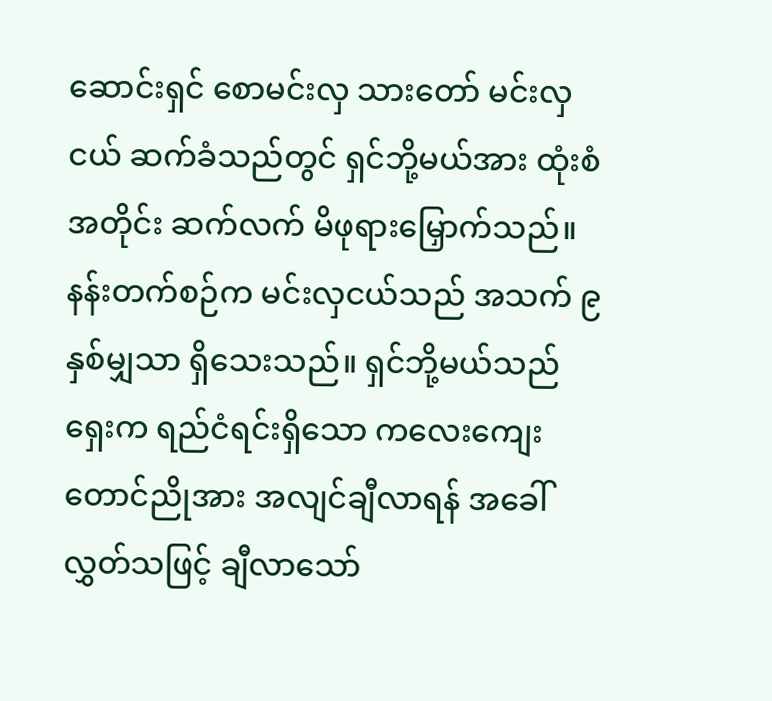ဆောင်းရှင် စောမင်းလှ သားတော် မင်းလှငယ် ဆက်ခံသည်တွင် ရှင်ဘို့မယ်အား ထုံးစံအတိုင်း ဆက်လက် မိဖုရားမြှောက်သည်။ နန်းတက်စဉ်က မင်းလှငယ်သည် အသက် ၉ နှစ်မျှသာ ရှိသေးသည်။ ရှင်ဘို့မယ်သည် ရှေးက ရည်ငံရင်းရှိသော ကလေးကျေးတောင်ညိုအား အလျင်ချီလာရန် အခေါ်လွှတ်သဖြင့် ချီလာသော်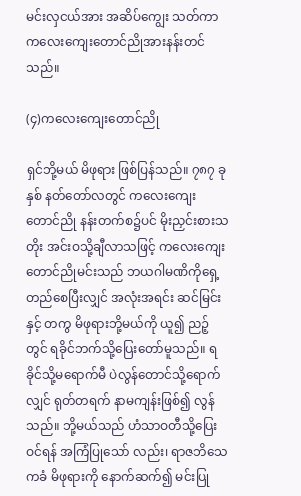မင်းလှငယ်အား အဆိပ်ကျွေး သတ်ကာ ကလေးကျေးတောင်ညိုအားနန်းတင်သည်။

(၄)ကလေးကျေးတောင်ညို

ရှင်ဘို့မယ် မိဖုရား ဖြစ်ပြန်သည်။ ၇၈၇ ခုနှစ် နတ်တော်လတွင် ကလေးကျေးတောင်ညို နန်းတက်စ၌ပင် မိုးညှင်းစားသတိုး အင်းဝသို့ချီလာသဖြင့် ကလေးကျေးတောင်ညိုမင်းသည် ဘယဂါမဏိကိုရှေ့တည်စေပြီးလျှင် အလုံးအရင်း ဆင်မြင်းနှင့် တကွ မိဖုရားဘို့မယ်ကို ယူ၍ ညဉ့်တွင် ရခိုင်ဘက်သို့ပြေးတော်မူသည်။ ရခိုင်သို့မရောက်မီ ပဲလွန်တောင်သို့ရောက်လျှင် ရုတ်တရက် နာမကျန်းဖြစ်၍ လွန်သည်။ ဘို့မယ်သည် ဟံသာဝတီသို့ပြေးဝင်ရန် အကြံပြုသော် လည်း၊ ရာဇဘိသေကခံ မိဖုရားကို နောက်ဆက်၍ မင်းပြု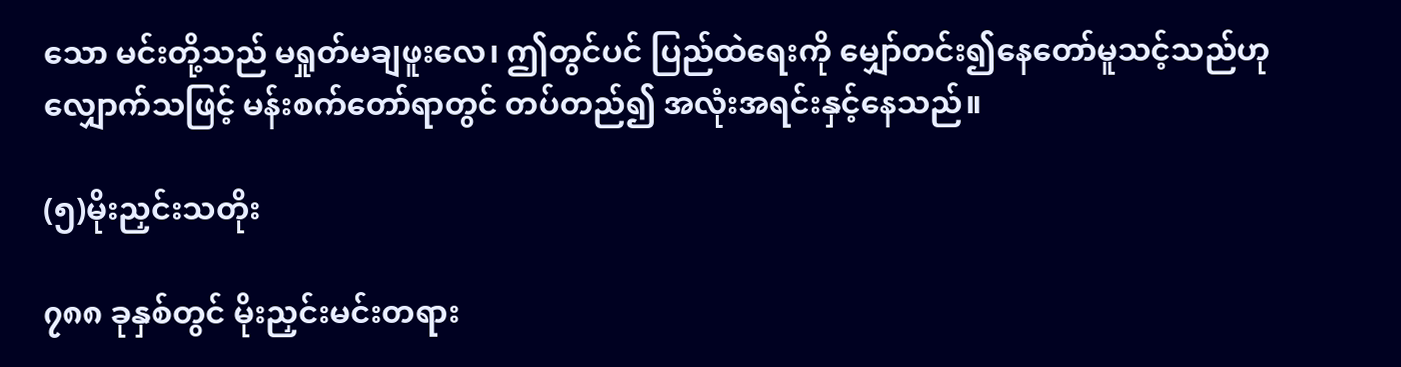သော မင်းတို့သည် မရှုတ်မချဖူးလေ၊ ဤတွင်ပင် ပြည်ထဲရေးကို မျှော်တင်း၍နေတော်မူသင့်သည်ဟု လျှောက်သဖြင့် မန်းစက်တော်ရာတွင် တပ်တည်၍ အလုံးအရင်းနှင့်နေသည်။

(၅)မိုးညှင်းသတိုး

၇၈၈ ခုနှစ်တွင် မိုးညှင်းမင်းတရား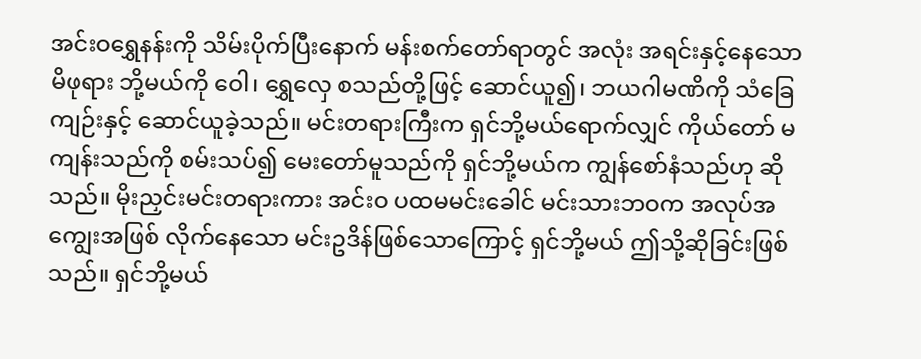အင်းဝရွှေနန်းကို သိမ်းပိုက်ပြီးနောက် မန်းစက်တော်ရာတွင် အလုံး အရင်းနှင့်နေသော မိဖုရား ဘို့မယ်ကို ဝေါ၊ ရွှေလှေ စသည်တို့ဖြင့် ဆောင်ယူ၍၊ ဘယဂါမဏိကို သံခြေကျဉ်းနှင့် ဆောင်ယူခဲ့သည်။ မင်းတရားကြီးက ရှင်ဘို့မယ်ရောက်လျှင် ကိုယ်တော် မကျန်းသည်ကို စမ်းသပ်၍ မေးတော်မူသည်ကို ရှင်ဘို့မယ်က ကျွန်စော်နံသည်ဟု ဆိုသည်။ မိုးညှင်းမင်းတရားကား အင်းဝ ပထမမင်းခေါင် မင်းသားဘဝက အလုပ်အကျွေးအဖြစ် လိုက်နေသော မင်းဥဒိန်ဖြစ်သောကြောင့် ရှင်ဘို့မယ် ဤသို့ဆိုခြင်းဖြစ်သည်။ ရှင်ဘို့မယ်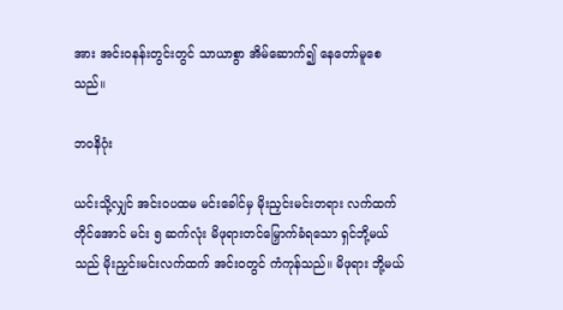အား အင်းဝနန်းတွင်းတွင် သာယာစွာ အိမ်ဆောက်၍ နေတော်မူစေသည်။

ဘဝနိဂုံး

ယင်းသို့လျှင် အင်းဝပထမ မင်းခေါင်မှ မိုးညှင်းမင်းတရား လက်ထက်တိုင်အောင် မင်း ၅ ဆက်လုံး မိဖုရားတင်မြှောက်ခံရသော ရှင်ဘို့မယ်သည် မိုးညှင်းမင်းလက်ထက် အင်းဝတွင် ကံကုန်သည်။ မိဖုရား ဘို့မယ်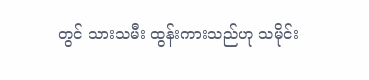တွင် သားသမီး ထွန်းကားသည်ဟု သမိုင်း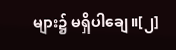များ၌ မရှိပါချေ။[၂]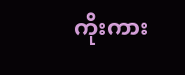ကိုးကား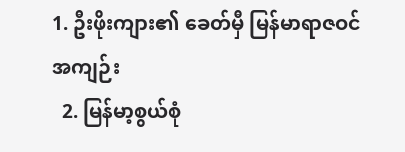1. ဦးဖိုးကျား၏ ခေတ်မှီ မြန်မာရာဇဝင်အကျဉ်း
  2. မြန်မာ့စွယ်စုံ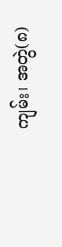ကျမ်း၊ အတွဲ(၈)